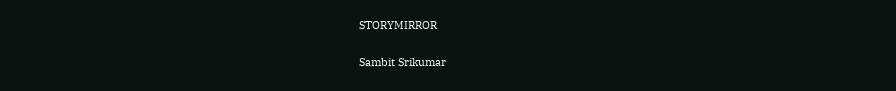STORYMIRROR

Sambit Srikumar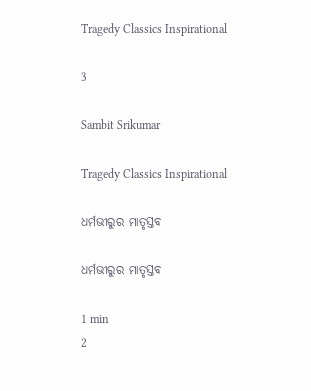Tragedy Classics Inspirational

3

Sambit Srikumar

Tragedy Classics Inspirational

ଧର୍ମଭୀରୁର ମାତୃସ୍ତବ

ଧର୍ମଭୀରୁର ମାତୃସ୍ତବ

1 min
2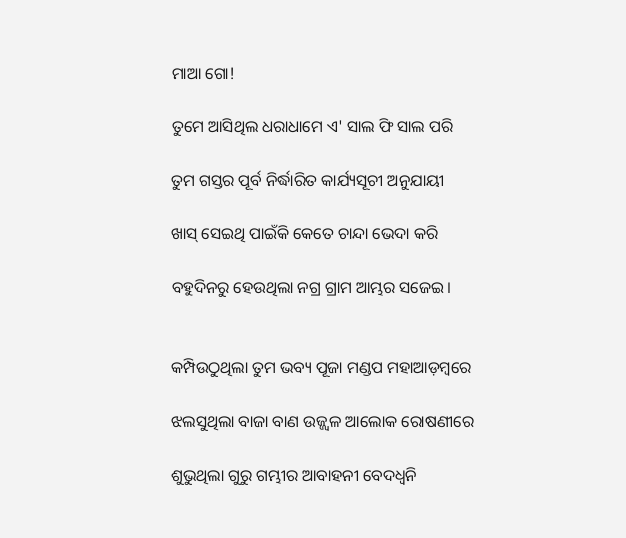ମାଆ ଗୋ!

ତୁମେ ଆସିଥିଲ ଧରାଧାମେ ଏ' ସାଲ ଫି ସାଲ ପରି

ତୁମ ଗସ୍ତର ପୂର୍ବ ନିର୍ଦ୍ଧାରିତ କାର୍ଯ୍ୟସୂଚୀ ଅନୁଯାୟୀ

ଖାସ୍ ସେଇଥି ପାଇଁକି କେତେ ଚାନ୍ଦା ଭେଦା କରି

ବହୁଦିନରୁ ହେଉଥିଲା ନଗ୍ର ଗ୍ରାମ ଆମ୍ଭର ସଜେଇ।


କମ୍ପିଉଠୁଥିଲା ତୁମ ଭବ୍ୟ ପୂଜା ମଣ୍ଡପ ମହାଆଡ଼ମ୍ବରେ

ଝଲସୁଥିଲା ବାଜା ବାଣ ଉଜ୍ଜ୍ବଳ ଆଲୋକ ରୋଷଣୀରେ

ଶୁଭୁଥିଲା ଗୁରୁ ଗମ୍ଭୀର ଆବାହନୀ ବେଦଧ୍ଵନି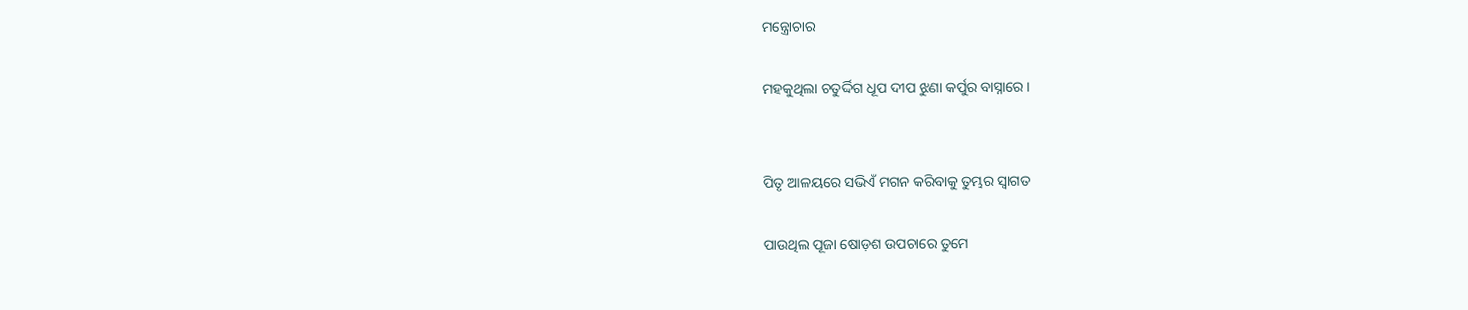ମନ୍ତ୍ରୋଚାର

ମହକୁଥିଲା ଚତୁର୍ଦ୍ଦିଗ ଧୂପ ଦୀପ ଝୁଣା କର୍ପୁର ବାସ୍ନାରେ।


ପିତୃ ଆଳୟରେ ସଭିଏଁ ମଗନ କରିବାକୁ ତୁମ୍ଭର ସ୍ବାଗତ

ପାଉଥିଲ ପୂଜା ଷୋଡ଼ଶ ଉପଚାରେ ତୁମେ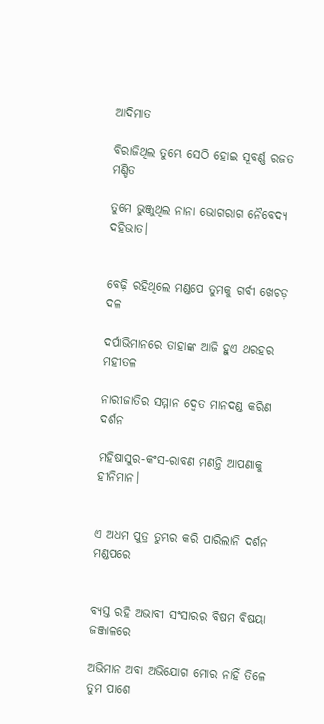ଆଦିମାତ

ବିରାଜିଥିଲ ତୁମ୍ଭେ ସେଠି ହୋଇ ସୂବର୍ଣ୍ଣ ରଜତ ମଣ୍ଡିତ

ତୁମେ ଭୁଞ୍ଜୁଥିଲ ନାନା ଭୋଗରାଗ ନୈବେଦ୍ୟ ଦହିଭାତ।


ବେଢ଼ି ରହିଥିଲେ ମଣ୍ଡପେ ତୁମକୁ ଗର୍ବୀ ଖେଚଡ଼ ଦଳ

ଦର୍ପାଭିମାନରେ ତାହାଙ୍କ ଆଜି ହୁଏ ଥରହର ମହୀତଳ

ନାରୀଜାତିର ସମ୍ମାନ ଦ୍ବେତ ମାନଦଣ୍ଡ କରିଣ ଦର୍ଶନ

ମହିଷାସୁର-କଂସ-ରାବଣ ମଣନ୍ତି ଆପଣାକୁ ହୀନିମାନ।


ଏ ଅଧମ ପୁତ୍ର ତୁମ୍ଭର କରି ପାରିଲାନି ଦର୍ଶନ ମଣ୍ଡପରେ


ବ୍ୟସ୍ତ ରହି ଅଭାବୀ ସଂସାରର ବିଷମ ବିଷୟା ଜଞ୍ଜାଳରେ

ଅଭିମାନ ଅବା ଅଭିଯୋଗ ମୋର ନାହିଁ ତିଳେ ତୁମ ପାଶେ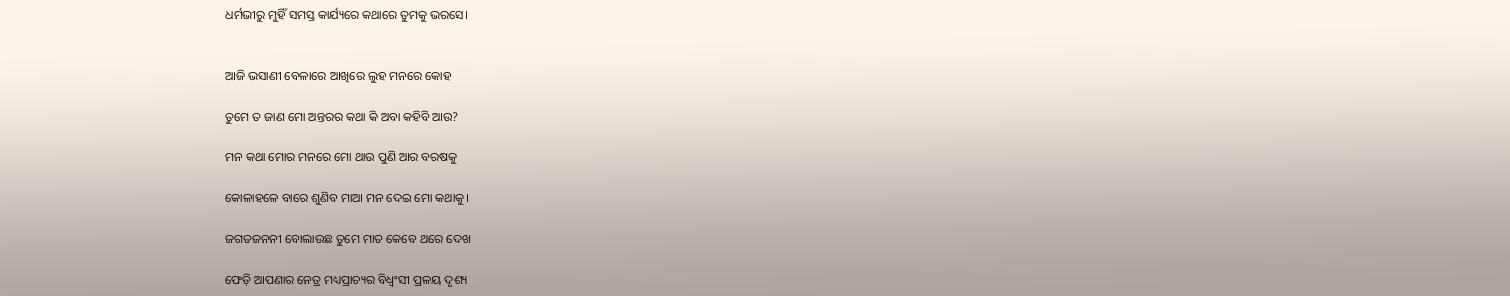ଧର୍ମଭୀରୁ ମୁହିଁ ସମସ୍ତ କାର୍ଯ୍ୟରେ କଥାରେ ତୁମକୁ ଭରସେ।


ଆଜି ଭସାଣୀ ବେଳାରେ ଆଖିରେ ଲୁହ ମନରେ କୋହ

ତୁମେ ତ ଜାଣ ମୋ ଅନ୍ତରର କଥା କି ଅବା କହିବି ଆଉ?

ମନ କଥା ମୋର ମନରେ ମୋ ଥାଉ ପୁଣି ଆର ବରଷକୁ

କୋଳାହଳେ ବାରେ ଶୁଣିବ ମାଆ ମନ ଦେଇ ମୋ କଥାକୁ।

ଜଗତଜନନୀ ବୋଲାଉଛ ତୁମେ ମାତ କେବେ ଥରେ ଦେଖ

ଫେଡ଼ି ଆପଣାର ନେତ୍ର ମଧ୍ୟପ୍ରାଚ୍ୟର ବିଧ୍ବଂସୀ ପ୍ରଳୟ ଦୃଶ୍ୟ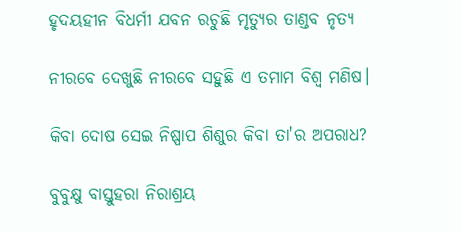ହୃଦୟହୀନ ବିଧର୍ମୀ ଯବନ ରଚୁଛି ମୃତ୍ୟୁର ତାଣ୍ଡବ ନୃତ୍ୟ

ନୀରବେ ଦେଖୁଛି ନୀରବେ ସହୁଛି ଏ ତମାମ ବିଶ୍ବ ମଣିଷ।

କିବା ଦୋଷ ସେଇ ନିଷ୍ପାପ ଶିଶୁର କିବା ତା'ର ଅପରାଧ?

ବୁବୁକ୍ଷୁ ବାସ୍ତୁହରା ନିରାଶ୍ରୟ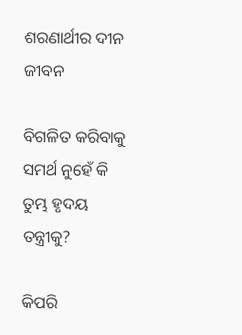ଶରଣାର୍ଥୀର ଦୀନ ଜୀବନ

ବିଗଳିତ କରିବାକୁ ସମର୍ଥ ନୁହେଁ କି ତୁମ୍ଭ ହୃଦୟ ତନ୍ତ୍ରୀକୁ?

କିପରି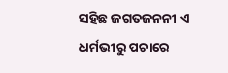ସହିଛ ଜଗତଜନନୀ ଏ ଧର୍ମଭୀରୁ ପଚାରେ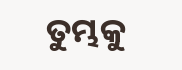ତୁମ୍ଭକୁ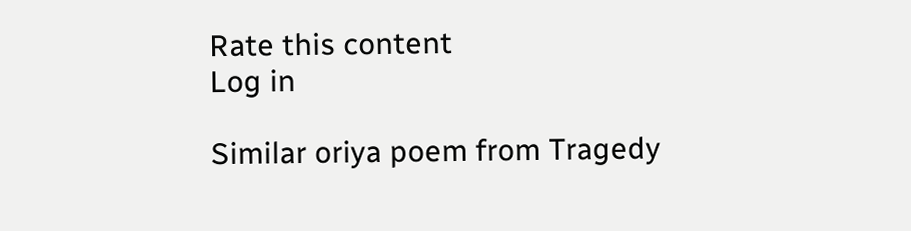Rate this content
Log in

Similar oriya poem from Tragedy